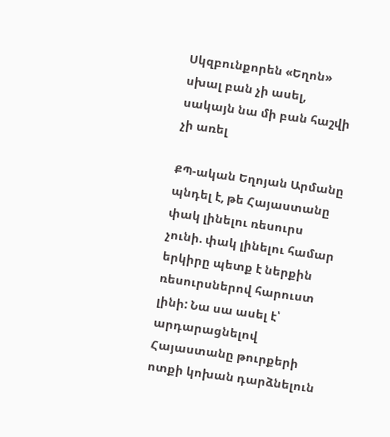Սկզբունքորեն «Եղոն» սխալ բան չի ասել, սակայն նա մի բան հաշվի չի առել

ՔՊ-ական Եղոյան Արմանը պնդել է, թե Հայաստանը փակ լինելու ռեսուրս չունի. փակ լինելու համար երկիրը պետք է ներքին ռեսուրսներով հարուստ լինի: Նա սա ասել է՝ արդարացնելով Հայաստանը թուրքերի ոտքի կոխան դարձնելուն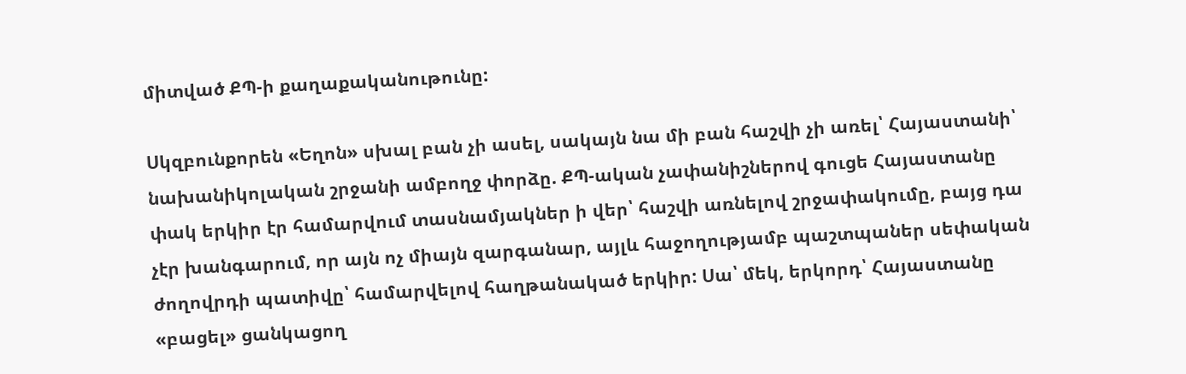միտված ՔՊ-ի քաղաքականութունը:

Սկզբունքորեն «Եղոն» սխալ բան չի ասել, սակայն նա մի բան հաշվի չի առել՝ Հայաստանի՝ նախանիկոլական շրջանի ամբողջ փորձը. ՔՊ-ական չափանիշներով գուցե Հայաստանը փակ երկիր էր համարվում տասնամյակներ ի վեր՝ հաշվի առնելով շրջափակումը, բայց դա չէր խանգարում, որ այն ոչ միայն զարգանար, այլև հաջողությամբ պաշտպաներ սեփական ժողովրդի պատիվը՝ համարվելով հաղթանակած երկիր: Սա՝ մեկ, երկորդ՝ Հայաստանը «բացել» ցանկացող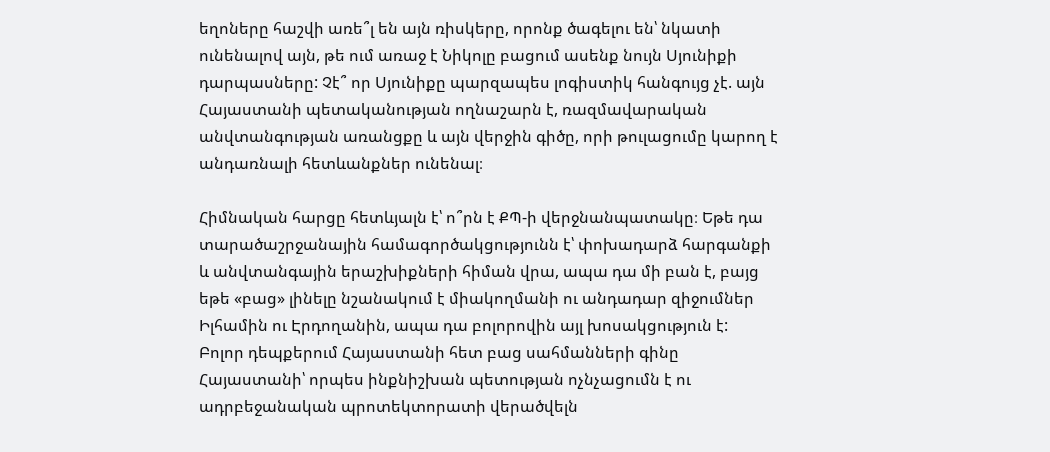եղոները հաշվի առե՞լ են այն ռիսկերը, որոնք ծագելու են՝ նկատի ունենալով այն, թե ում առաջ է Նիկոլը բացում ասենք նույն Սյունիքի դարպասները: Չէ՞ որ Սյունիքը պարզապես լոգիստիկ հանգույց չէ. այն Հայաստանի պետականության ողնաշարն է, ռազմավարական անվտանգության առանցքը և այն վերջին գիծը, որի թուլացումը կարող է անդառնալի հետևանքներ ունենալ։

Հիմնական հարցը հետևյալն է՝ ո՞րն է ՔՊ-ի վերջնանպատակը։ Եթե դա տարածաշրջանային համագործակցությունն է՝ փոխադարձ հարգանքի և անվտանգային երաշխիքների հիման վրա, ապա դա մի բան է, բայց եթե «բաց» լինելը նշանակում է միակողմանի ու անդադար զիջումներ Իլհամին ու Էրդողանին, ապա դա բոլորովին այլ խոսակցություն է:
Բոլոր դեպքերում Հայաստանի հետ բաց սահմանների գինը Հայաստանի՝ որպես ինքնիշխան պետության ոչնչացումն է ու ադրբեջանական պրոտեկտորատի վերածվելն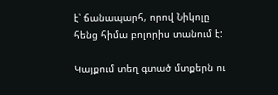է՝ ճանապարհ, որով Նիկոլը հենց հիմա բոլորիս տանում է:

Կայքում տեղ գտած մտքերն ու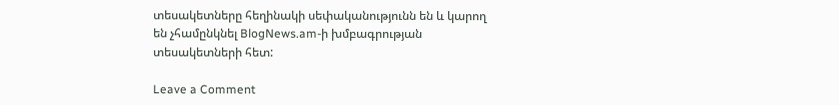տեսակետները հեղինակի սեփականությունն են և կարող են չհամընկնել BlogNews.am-ի խմբագրության տեսակետների հետ:

Leave a Comment